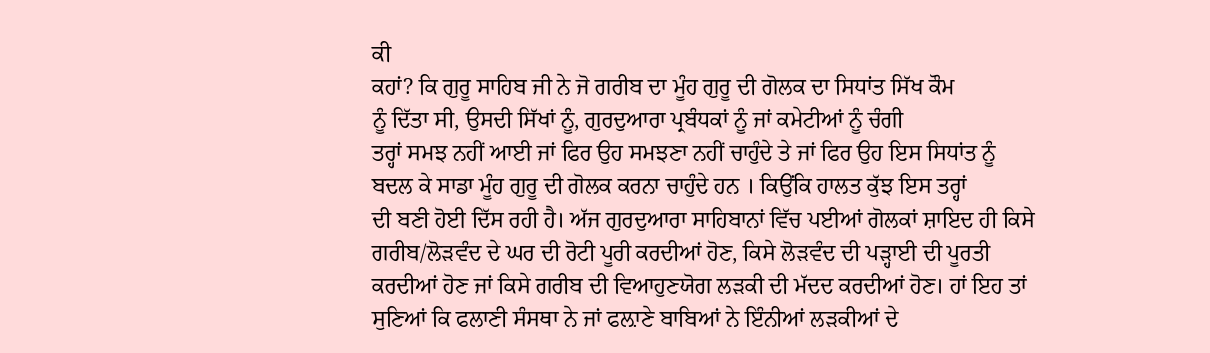ਕੀ
ਕਹਾਂ? ਕਿ ਗੁਰੂ ਸਾਹਿਬ ਜੀ ਨੇ ਜੋ ਗਰੀਬ ਦਾ ਮੂੰਹ ਗੁਰੂ ਦੀ ਗੋਲਕ ਦਾ ਸਿਧਾਂਤ ਸਿੱਖ ਕੌਮ
ਨੂੰ ਦਿੱਤਾ ਸੀ, ਉਸਦੀ ਸਿੱਖਾਂ ਨੂੰ, ਗੁਰਦੁਆਰਾ ਪ੍ਰਬੰਧਕਾਂ ਨੂੰ ਜਾਂ ਕਮੇਟੀਆਂ ਨੂੰ ਚੰਗੀ
ਤਰ੍ਹਾਂ ਸਮਝ ਨਹੀਂ ਆਈ ਜਾਂ ਫਿਰ ਉਹ ਸਮਝਣਾ ਨਹੀਂ ਚਾਹੁੰਦੇ ਤੇ ਜਾਂ ਫਿਰ ਉਹ ਇਸ ਸਿਧਾਂਤ ਨੂੰ
ਬਦਲ ਕੇ ਸਾਡਾ ਮੂੰਹ ਗੁਰੂ ਦੀ ਗੋਲਕ ਕਰਨਾ ਚਾਹੁੰਦੇ ਹਨ । ਕਿਉਂਕਿ ਹਾਲਤ ਕੁੱਝ ਇਸ ਤਰ੍ਹਾਂ
ਦੀ ਬਣੀ ਹੋਈ ਦਿੱਸ ਰਹੀ ਹੈ। ਅੱਜ ਗੁਰਦੁਆਰਾ ਸਾਹਿਬਾਨਾਂ ਵਿੱਚ ਪਈਆਂ ਗੋਲਕਾਂ ਸ਼ਾਇਦ ਹੀ ਕਿਸੇ
ਗਰੀਬ/ਲੋੜਵੰਦ ਦੇ ਘਰ ਦੀ ਰੋਟੀ ਪੂਰੀ ਕਰਦੀਆਂ ਹੋਣ, ਕਿਸੇ ਲੋੜਵੰਦ ਦੀ ਪੜ੍ਹਾਈ ਦੀ ਪੂਰਤੀ
ਕਰਦੀਆਂ ਹੋਣ ਜਾਂ ਕਿਸੇ ਗਰੀਬ ਦੀ ਵਿਆਹੁਣਯੋਗ ਲੜਕੀ ਦੀ ਮੱਦਦ ਕਰਦੀਆਂ ਹੋਣ। ਹਾਂ ਇਹ ਤਾਂ
ਸੁਣਿਆਂ ਕਿ ਫਲਾਣੀ ਸੰਸਥਾ ਨੇ ਜਾਂ ਫਲ਼ਾਣੇ ਬਾਬਿਆਂ ਨੇ ਇੰਨੀਆਂ ਲੜਕੀਆਂ ਦੇ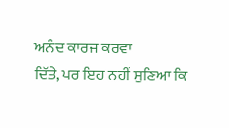ਅਨੰਦ ਕਾਰਜ ਕਰਵਾ
ਦਿੱਤੇ, ਪਰ ਇਹ ਨਹੀਂ ਸੁਣਿਆ ਕਿ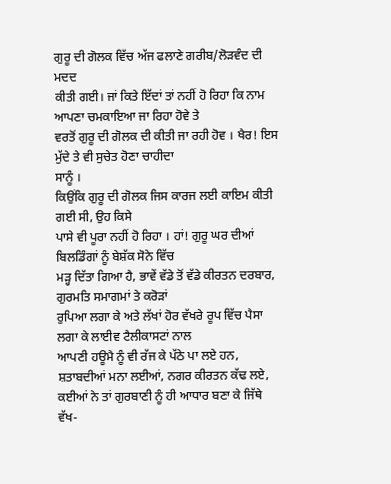ਗੁਰੂ ਦੀ ਗੋਲਕ ਵਿੱਚ ਅੱਜ ਫਲਾਣੇ ਗਰੀਬ/ਲੋੜਵੰਦ ਦੀ ਮਦਦ
ਕੀਤੀ ਗਈ। ਜਾਂ ਕਿਤੇ ਇੱਦਾਂ ਤਾਂ ਨਹੀਂ ਹੋ ਰਿਹਾ ਕਿ ਨਾਮ ਆਪਣਾ ਚਮਕਾਇਆ ਜਾ ਰਿਹਾ ਹੋਵੇ ਤੇ
ਵਰਤੋਂ ਗੁਰੂ ਦੀ ਗੋਲਕ ਦੀ ਕੀਤੀ ਜਾ ਰਹੀ ਹੋਵ । ਖੈਰ! ਇਸ ਮੁੱਦੇ ਤੇ ਵੀ ਸੁਚੇਤ ਹੋਣਾ ਚਾਹੀਦਾ
ਸਾਨੂੰ ।
ਕਿਉਂਕਿ ਗੁਰੂ ਦੀ ਗੋਲਕ ਜਿਸ ਕਾਰਜ ਲਈ ਕਾਇਮ ਕੀਤੀ ਗਈ ਸੀ, ਉਹ ਕਿਸੇ
ਪਾਸੇ ਵੀ ਪੂਰਾ ਨਹੀਂ ਹੋ ਰਿਹਾ । ਹਾਂ! ਗੁਰੂ ਘਰ ਦੀਆਂ ਬਿਲਡਿੰਗਾਂ ਨੂੰ ਬੇਸ਼ੱਕ ਸੋਨੇ ਵਿੱਚ
ਮੜ੍ਹ ਦਿੱਤਾ ਗਿਆ ਹੈ, ਭਾਵੇਂ ਵੱਡੇ ਤੋਂ ਵੱਡੇ ਕੀਰਤਨ ਦਰਬਾਰ, ਗੁਰਮਤਿ ਸਮਾਗਮਾਂ ਤੇ ਕਰੋੜਾਂ
ਰੁਪਿਆ ਲਗਾ ਕੇ ਅਤੇ ਲੱਖਾਂ ਹੋਰ ਵੱਖਰੇ ਰੂਪ ਵਿੱਚ ਪੈਸਾ ਲਗਾ ਕੇ ਲਾਈਵ ਟੈਲੀਕਾਸਟਾਂ ਨਾਲ
ਆਪਣੀ ਹਊਮੈ ਨੂੰ ਵੀ ਰੱਜ ਕੇ ਪੱਠੇ ਪਾ ਲਏ ਹਨ, ਸ਼ਤਾਬਦੀਆਂ ਮਨਾ ਲਈਆਂ, ਨਗਰ ਕੀਰਤਨ ਕੱਢ ਲਏ,
ਕਈਆਂ ਨੇ ਤਾਂ ਗੁਰਬਾਣੀ ਨੂੰ ਹੀ ਆਧਾਰ ਬਣਾ ਕੇ ਜਿੱਥੇ ਵੱਖ-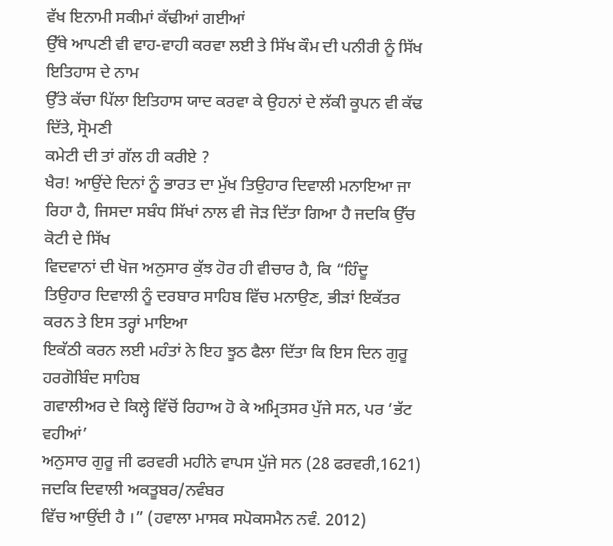ਵੱਖ ਇਨਾਮੀ ਸਕੀਮਾਂ ਕੱਢੀਆਂ ਗਈਆਂ
ਉੱਥੇ ਆਪਣੀ ਵੀ ਵਾਹ-ਵਾਹੀ ਕਰਵਾ ਲਈ ਤੇ ਸਿੱਖ ਕੌਮ ਦੀ ਪਨੀਰੀ ਨੂੰ ਸਿੱਖ ਇਤਿਹਾਸ ਦੇ ਨਾਮ
ਉੱਤੇ ਕੱਚਾ ਪਿੱਲਾ ਇਤਿਹਾਸ ਯਾਦ ਕਰਵਾ ਕੇ ਉਹਨਾਂ ਦੇ ਲੱਕੀ ਕੂਪਨ ਵੀ ਕੱਢ ਦਿੱਤੇ, ਸ੍ਰੋਮਣੀ
ਕਮੇਟੀ ਦੀ ਤਾਂ ਗੱਲ ਹੀ ਕਰੀਏ ?
ਖੈਰ! ਆਉਂਦੇ ਦਿਨਾਂ ਨੂੰ ਭਾਰਤ ਦਾ ਮੁੱਖ ਤਿਉਹਾਰ ਦਿਵਾਲੀ ਮਨਾਇਆ ਜਾ
ਰਿਹਾ ਹੈ, ਜਿਸਦਾ ਸਬੰਧ ਸਿੱਖਾਂ ਨਾਲ ਵੀ ਜੋੜ ਦਿੱਤਾ ਗਿਆ ਹੈ ਜਦਕਿ ਉੱਚ ਕੋਟੀ ਦੇ ਸਿੱਖ
ਵਿਦਵਾਨਾਂ ਦੀ ਖੋਜ ਅਨੁਸਾਰ ਕੁੱਝ ਹੋਰ ਹੀ ਵੀਚਾਰ ਹੈ, ਕਿ “ਹਿੰਦੂ
ਤਿਉਹਾਰ ਦਿਵਾਲੀ ਨੂੰ ਦਰਬਾਰ ਸਾਹਿਬ ਵਿੱਚ ਮਨਾਉਣ, ਭੀੜਾਂ ਇਕੱਤਰ ਕਰਨ ਤੇ ਇਸ ਤਰ੍ਹਾਂ ਮਾਇਆ
ਇਕੱਠੀ ਕਰਨ ਲਈ ਮਹੰਤਾਂ ਨੇ ਇਹ ਝੂਠ ਫੈਲਾ ਦਿੱਤਾ ਕਿ ਇਸ ਦਿਨ ਗੁਰੂ ਹਰਗੋਬਿੰਦ ਸਾਹਿਬ
ਗਵਾਲੀਅਰ ਦੇ ਕਿਲ੍ਹੇ ਵਿੱਚੋਂ ਰਿਹਾਅ ਹੋ ਕੇ ਅਮ੍ਰਿਤਸਰ ਪੁੱਜੇ ਸਨ, ਪਰ ‘ਭੱਟ ਵਹੀਆਂ’
ਅਨੁਸਾਰ ਗੁਰੂ ਜੀ ਫਰਵਰੀ ਮਹੀਨੇ ਵਾਪਸ ਪੁੱਜੇ ਸਨ (28 ਫਰਵਰੀ,1621) ਜਦਕਿ ਦਿਵਾਲੀ ਅਕਤੂਬਰ/ਨਵੰਬਰ
ਵਿੱਚ ਆਉਂਦੀ ਹੈ ।” (ਹਵਾਲਾ ਮਾਸਕ ਸਪੋਕਸਮੈਨ ਨਵੰ. 2012)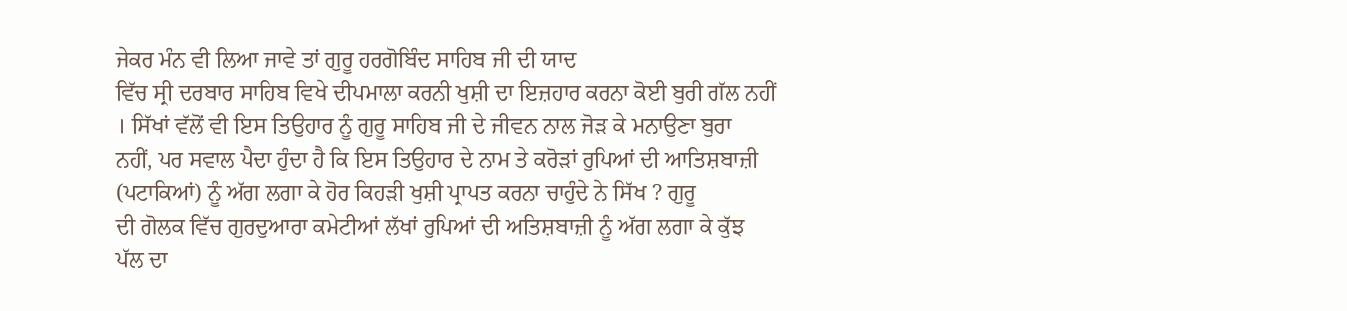ਜੇਕਰ ਮੰਨ ਵੀ ਲਿਆ ਜਾਵੇ ਤਾਂ ਗੁਰੂ ਹਰਗੋਬਿੰਦ ਸਾਹਿਬ ਜੀ ਦੀ ਯਾਦ
ਵਿੱਚ ਸ੍ਰੀ ਦਰਬਾਰ ਸਾਹਿਬ ਵਿਖੇ ਦੀਪਮਾਲਾ ਕਰਨੀ ਖੁਸ਼ੀ ਦਾ ਇਜ਼ਹਾਰ ਕਰਨਾ ਕੋਈ ਬੁਰੀ ਗੱਲ ਨਹੀਂ
। ਸਿੱਖਾਂ ਵੱਲੋਂ ਵੀ ਇਸ ਤਿਉਹਾਰ ਨੂੰ ਗੁਰੂ ਸਾਹਿਬ ਜੀ ਦੇ ਜੀਵਨ ਨਾਲ ਜੋੜ ਕੇ ਮਨਾਉਣਾ ਬੁਰਾ
ਨਹੀਂ, ਪਰ ਸਵਾਲ ਪੈਦਾ ਹੁੰਦਾ ਹੈ ਕਿ ਇਸ ਤਿਉਹਾਰ ਦੇ ਨਾਮ ਤੇ ਕਰੋੜਾਂ ਰੁਪਿਆਂ ਦੀ ਆਤਿਸ਼ਬਾਜ਼ੀ
(ਪਟਾਕਿਆਂ) ਨੂੰ ਅੱਗ ਲਗਾ ਕੇ ਹੋਰ ਕਿਹੜੀ ਖੁਸ਼ੀ ਪ੍ਰਾਪਤ ਕਰਨਾ ਚਾਹੁੰਦੇ ਨੇ ਸਿੱਖ ? ਗੁਰੂ
ਦੀ ਗੋਲਕ ਵਿੱਚ ਗੁਰਦੁਆਰਾ ਕਮੇਟੀਆਂ ਲੱਖਾਂ ਰੁਪਿਆਂ ਦੀ ਅਤਿਸ਼ਬਾਜ਼ੀ ਨੂੰ ਅੱਗ ਲਗਾ ਕੇ ਕੁੱਝ
ਪੱਲ ਦਾ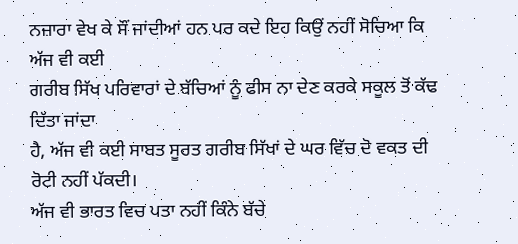ਨਜ਼ਾਰਾ ਵੇਖ ਕੇ ਸੌਂ ਜਾਂਦੀਆਂ ਹਨ ਪਰ ਕਦੇ ਇਹ ਕਿਉਂ ਨਹੀਂ ਸੋਚਿਆ ਕਿ ਅੱਜ ਵੀ ਕਈ
ਗਰੀਬ ਸਿੱਖ ਪਰਿਵਾਰਾਂ ਦੇ ਬੱਚਿਆਂ ਨੂੰ ਫੀਸ ਨਾ ਦੇਣ ਕਰਕੇ ਸਕੂਲ ਤੋਂ ਕੱਢ ਦਿੱਤਾ ਜਾਂਦਾ
ਹੈ, ਅੱਜ ਵੀ ਕਈ ਸਾਬਤ ਸੂਰਤ ਗਰੀਬ ਸਿੱਖਾਂ ਦੇ ਘਰ ਵਿੱਚ ਦੋ ਵਕਤ ਦੀ ਰੋਟੀ ਨਹੀਂ ਪੱਕਦੀ।
ਅੱਜ ਵੀ ਭਾਰਤ ਵਿਚ ਪਤਾ ਨਹੀਂ ਕਿੰਨੇ ਬੱਚੇ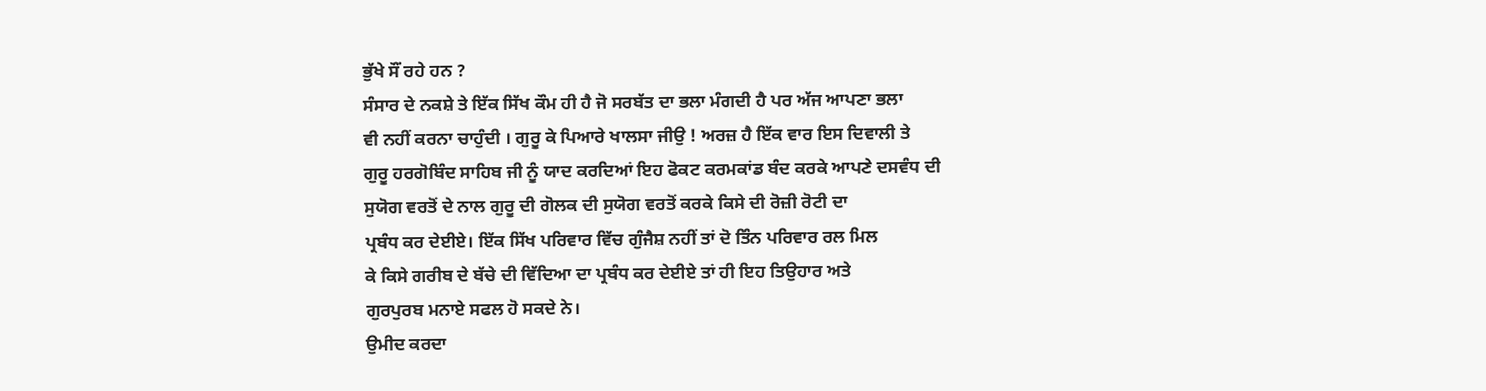ਭੁੱਖੇ ਸੌਂ ਰਹੇ ਹਨ ?
ਸੰਸਾਰ ਦੇ ਨਕਸ਼ੇ ਤੇ ਇੱਕ ਸਿੱਖ ਕੌਮ ਹੀ ਹੈ ਜੋ ਸਰਬੱਤ ਦਾ ਭਲਾ ਮੰਗਦੀ ਹੈ ਪਰ ਅੱਜ ਆਪਣਾ ਭਲਾ
ਵੀ ਨਹੀਂ ਕਰਨਾ ਚਾਹੁੰਦੀ । ਗੁਰੂ ਕੇ ਪਿਆਰੇ ਖਾਲਸਾ ਜੀਉ ! ਅਰਜ਼ ਹੈ ਇੱਕ ਵਾਰ ਇਸ ਦਿਵਾਲੀ ਤੇ
ਗੁਰੂ ਹਰਗੋਬਿੰਦ ਸਾਹਿਬ ਜੀ ਨੂੰ ਯਾਦ ਕਰਦਿਆਂ ਇਹ ਫੋਕਟ ਕਰਮਕਾਂਡ ਬੰਦ ਕਰਕੇ ਆਪਣੇ ਦਸਵੰਧ ਦੀ
ਸੁਯੋਗ ਵਰਤੋਂ ਦੇ ਨਾਲ ਗੁਰੂ ਦੀ ਗੋਲਕ ਦੀ ਸੁਯੋਗ ਵਰਤੋਂ ਕਰਕੇ ਕਿਸੇ ਦੀ ਰੋਜ਼ੀ ਰੋਟੀ ਦਾ
ਪ੍ਰਬੰਧ ਕਰ ਦੇਈਏ। ਇੱਕ ਸਿੱਖ ਪਰਿਵਾਰ ਵਿੱਚ ਗੁੰਜੈਸ਼ ਨਹੀਂ ਤਾਂ ਦੋ ਤਿੰਨ ਪਰਿਵਾਰ ਰਲ ਮਿਲ
ਕੇ ਕਿਸੇ ਗਰੀਬ ਦੇ ਬੱਚੇ ਦੀ ਵਿੱਦਿਆ ਦਾ ਪ੍ਰਬੰਧ ਕਰ ਦੇਈਏ ਤਾਂ ਹੀ ਇਹ ਤਿਉਹਾਰ ਅਤੇ
ਗੁਰਪੁਰਬ ਮਨਾਏ ਸਫਲ ਹੋ ਸਕਦੇ ਨੇ।
ਉਮੀਦ ਕਰਦਾ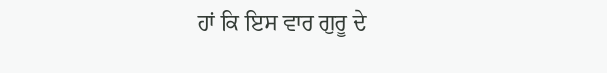ਹਾਂ ਕਿ ਇਸ ਵਾਰ ਗੁਰੂ ਦੇ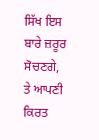ਸਿੱਖ ਇਸ ਬਾਰੇ ਜ਼ਰੂਰ ਸੋਚਣਗੇ,
ਤੇ ਆਪਣੀ ਕਿਰਤ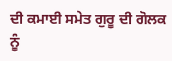ਦੀ ਕਮਾਈ ਸਮੇਤ ਗੁਰੂ ਦੀ ਗੋਲਕ ਨੂੰ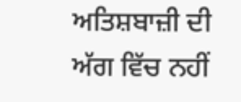ਅਤਿਸ਼ਬਾਜ਼ੀ ਦੀ ਅੱਗ ਵਿੱਚ ਨਹੀਂ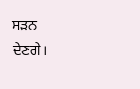ਸੜਨ
ਦੇਣਗੇ।